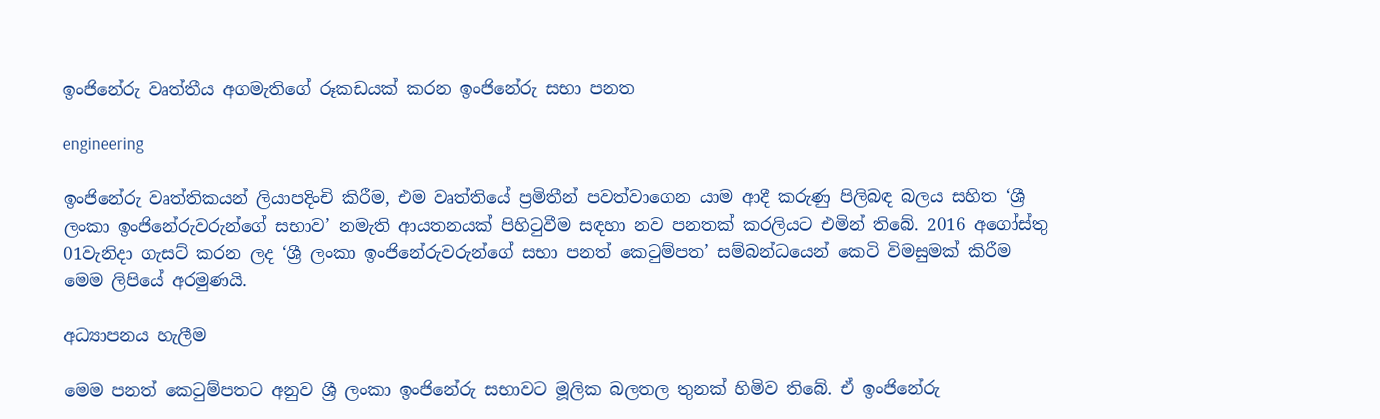ඉංජිනේරු වෘත්තීය අගමැතිගේ රූකඩයක් කරන ඉංජිනේරු සභා පනත

engineering

ඉංජිනේරු වෘත්තිකයන් ලියාපදිංචි කිරීම, එම වෘත්තියේ ප්‍රමිතීන් පවත්වාගෙන යාම ආදී කරුණු පිලිබඳ බලය සහිත ‘ශ්‍රී ලංකා ඉංජිනේරුවරුන්ගේ සභාව’ නමැති ආයතනයක් පිහිටුවීම සඳහා නව පනතක් කරලියට එමින් තිබේ. 2016 අගෝස්තු 01වැනිදා ගැසට් කරන ලද ‘ශ්‍රී ලංකා ඉංජිනේරුවරුන්ගේ සභා පනත් කෙටුම්පත’ සම්බන්ධයෙන් කෙටි විමසුමක් කිරීම මෙම ලිපියේ අරමුණයි.

අධ්‍යාපනය හැලීම

මෙම පනත් කෙටුම්පතට අනුව ශ්‍රී ලංකා ඉංජිනේරු සභාවට මූලික බලතල තුනක් හිමිව තිබේ. ඒ ඉංජිනේරු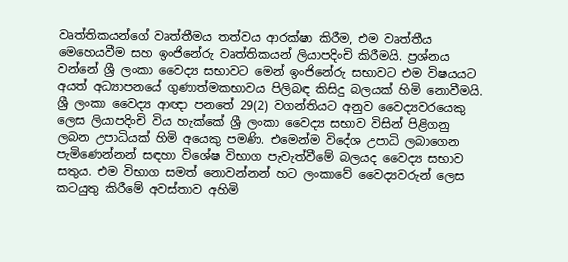වෘත්තිකයන්ගේ වෘත්තීමය තත්වය ආරක්ෂා කිරීම, එම වෘත්තීය මෙහෙයවීම සහ ඉංජිනේරු වෘත්තිකයන් ලියාපදිංචි කිරීමයි. ප්‍රශ්නය වන්නේ ශ්‍රී ලංකා වෛද්‍ය සභාවට මෙන් ඉංජිනේරු සභාවට එම විෂයයට අයත් අධ්‍යාපනයේ ගුණාත්මකභාවය පිලිබඳ කිසිදු බලයක් හිමි නොවීමයි. ශ්‍රී ලංකා වෛද්‍ය ආඥා පනතේ 29(2) වගන්තියට අනුව වෛද්‍යවරයෙකු ලෙස ලියාපදිංචි විය හැක්කේ ශ්‍රී ලංකා වෛද්‍ය සභාව විසින් පිළිගනු ලබන උපාධියක් හිමි අයෙකු පමණි. එමෙන්ම විදේශ උපාධි ලබාගෙන පැමිණෙන්නන් සඳහා විශේෂ විභාග පැවැත්වීමේ බලයද වෛද්‍ය සභාව සතුය. එම විභාග සමත් නොවන්නන් හට ලංකාවේ වෛද්‍යවරුන් ලෙස කටයුතු කිරීමේ අවස්තාව අහිමි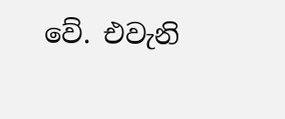වේ. එවැනි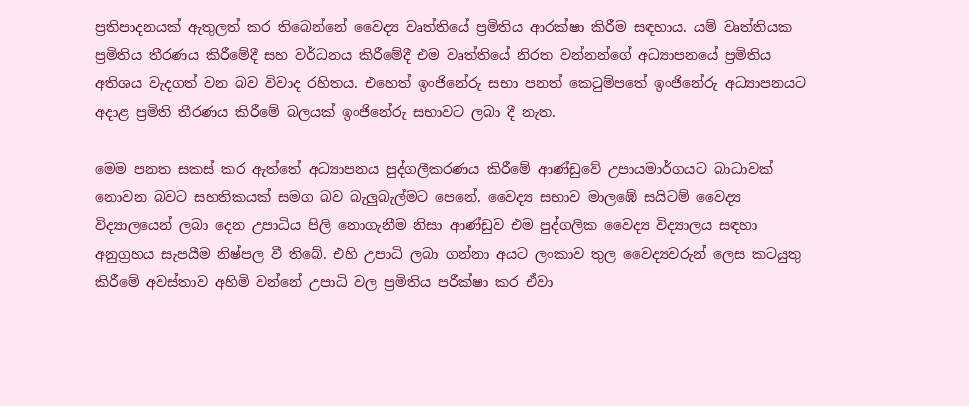ප්‍රතිපාදනයක් ඇතුලත් කර තිබෙන්නේ වෛද්‍ය වෘත්තියේ ප්‍රමිතිය ආරක්ෂා කිරීම සඳහාය. යම් වෘත්තියක ප්‍රමිතිය තීරණය කිරීමේදී සහ වර්ධනය කිරීමේදී එම වෘත්තියේ නිරත වන්නන්ගේ අධ්‍යාපනයේ ප්‍රමිතිය අතිශය වැදගත් වන බව විවාද රහිතය. එහෙත් ඉංජිනේරු සභා පනත් කෙටුම්පතේ ඉංජිනේරු අධ්‍යාපනයට අදාළ ප්‍රමිති තීරණය කිරීමේ බලයක් ඉංජිනේරු සභාවට ලබා දී නැත.

මෙම පනත සකස් කර ඇත්තේ අධ්‍යාපනය පුද්ගලීකරණය කිරීමේ ආණ්ඩුවේ උපායමාර්ගයට බාධාවක් නොවන බවට සහතිකයක් සමග බව බැලුබැල්මට පෙනේ. වෛද්‍ය සභාව මාලඹේ සයිටම් වෛද්‍ය විද්‍යාලයෙන් ලබා දෙන උපාධිය පිලි නොගැනීම නිසා ආණ්ඩුව එම පුද්ගලික වෛද්‍ය විද්‍යාලය සඳහා අනුග්‍රහය සැපයීම නිෂ්පල වී තිබේ. එහි උපාධි ලබා ගන්නා අයට ලංකාව තුල වෛද්‍යවරුන් ලෙස කටයුතු කිරීමේ අවස්තාව අහිමි වන්නේ උපාධි වල ප්‍රමිතිය පරීක්ෂා කර ඒවා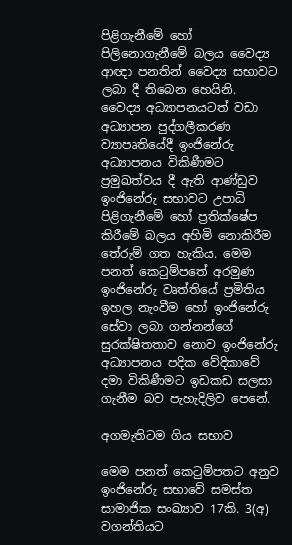පිළිගැනීමේ හෝ පිලිනොගැනීමේ බලය වෛද්‍ය ආඥා පනතින් වෛද්‍ය සභාවට ලබා දී තිබෙන හෙයිනි. වෛද්‍ය අධ්‍යාපනයටත් වඩා අධ්‍යාපන පුද්ගලීකරණ ව්‍යාපෘතියේදී ඉංජිනේරු අධ්‍යාපනය විකිණීමට ප්‍රමුඛත්වය දී ඇති ආණ්ඩුව ඉංජිනේරු සභාවට උපාධි පිළිගැනීමේ හෝ ප්‍රතික්ෂේප කිරීමේ බලය අහිමි නොකිරීම තේරුම් ගත හැකිය. මෙම පනත් කෙටුම්පතේ අරමුණ ඉංජිනේරු වෘත්තියේ ප්‍රමිතිය ඉහල නැංවීම හෝ ඉංජිනේරු සේවා ලබා ගන්නන්ගේ සුරක්ෂිතතාව නොව ඉංජිනේරු අධ්‍යාපනය පදික වේදිකාවේ දමා විකිණීමට ඉඩකඩ සලසා ගැනීම බව පැහැදිලිව පෙනේ.

අගමැතිටම ගිය සභාව

මෙම පනත් කෙටුම්පතට අනුව ඉංජිනේරු සභාවේ සමස්ත සාමාජික සංඛ්‍යාව 17කි. 3(අ) වගන්තියට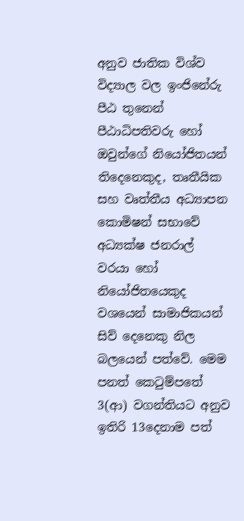අනුව ජාතික විශ්ව විද්‍යාල වල ඉංජිනේරු පීඨ තුනෙන් පීඨාධිපතිවරු හෝ ඔවුන්ගේ නියෝජිතයන් තිදෙනෙකුද, තෘතීයික සහ වෘත්තීය අධ්‍යාපන කොමිෂන් සභාවේ අධ්‍යක්ෂ ජනරාල් වරයා හෝ නියෝජිතයෙකුද වශයෙන් සාමාජිකයන් සිව් දෙනෙකු නිල බලයෙන් පත්වේ. මෙම පනත් කෙටුම්පතේ 3(ආ) වගන්තියට අනුව ඉතිරි 13දෙනාම පත්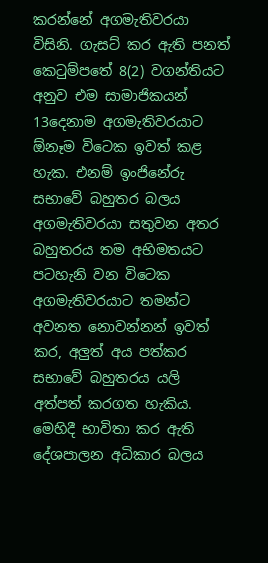කරන්නේ අගමැතිවරයා විසිනි. ගැසට් කර ඇති පනත් කෙටුම්පතේ 8(2) වගන්තියට අනුව එම සාමාජිකයන් 13දෙනාම අගමැතිවරයාට ඕනෑම විටෙක ඉවත් කළ හැක. එනම් ඉංජිනේරු සභාවේ බහුතර බලය අගමැතිවරයා සතුවන අතර බහුතරය තම අභිමතයට පටහැනි වන විටෙක අගමැතිවරයාට තමන්ට අවනත නොවන්නන් ඉවත් කර, අලුත් අය පත්කර සභාවේ බහුතරය යලි අත්පත් කරගත හැකිය. මෙහිදී භාවිතා කර ඇති දේශපාලන අධිකාර බලය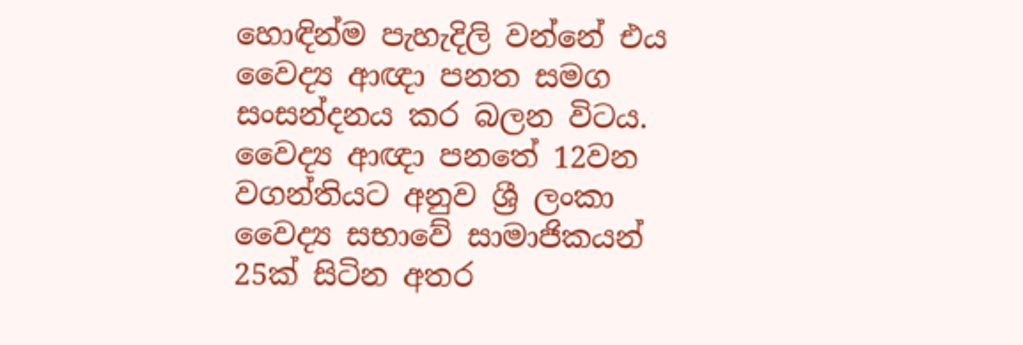හොඳින්ම පැහැදිලි වන්නේ එය වෛද්‍ය ආඥා පනත සමග සංසන්දනය කර බලන විටය. වෛද්‍ය ආඥා පනතේ 12වන වගන්තියට අනුව ශ්‍රී ලංකා වෛද්‍ය සභාවේ සාමාජිකයන් 25ක් සිටින අතර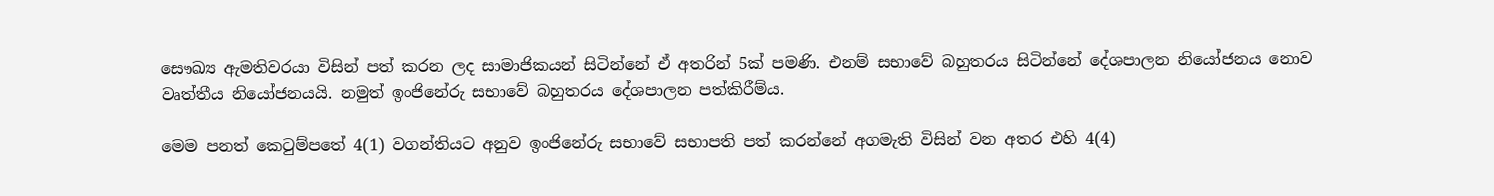සෞඛ්‍ය ඇමතිවරයා විසින් පත් කරන ලද සාමාජිකයන් සිටින්නේ ඒ අතරින් 5ක් පමණි. එනම් සභාවේ බහුතරය සිටින්නේ දේශපාලන නියෝජනය නොව වෘත්තීය නියෝජනයයි. නමුත් ඉංජිනේරු සභාවේ බහුතරය දේශපාලන පත්කිරීම්ය.

මෙම පනත් කෙටුම්පතේ 4(1) වගන්තියට අනුව ඉංජිනේරු සභාවේ සභාපති පත් කරන්නේ අගමැති විසින් වන අතර එහි 4(4)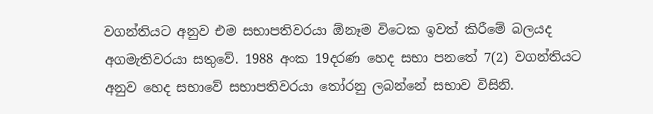වගන්තියට අනුව එම සභාපතිවරයා ඕනෑම විටෙක ඉවත් කිරීමේ බලයද අගමැතිවරයා සතුවේ. 1988 අංක 19දරණ හෙද සභා පනතේ 7(2) වගන්තියට අනුව හෙද සභාවේ සභාපතිවරයා තෝරනු ලබන්නේ සභාව විසිනි.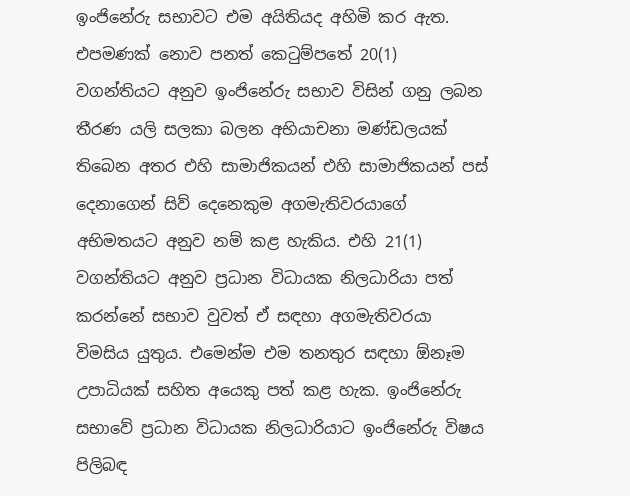ඉංජිනේරු සභාවට එම අයිතියද අහිමි කර ඇත. එපමණක් නොව පනත් කෙටුම්පතේ 20(1) වගන්තියට අනුව ඉංජිනේරු සභාව විසින් ගනු ලබන තීරණ යලි සලකා බලන අභියාචනා මණ්ඩලයක් තිබෙන අතර එහි සාමාජිකයන් එහි සාමාජිකයන් පස් දෙනාගෙන් සිව් දෙනෙකුම අගමැතිවරයාගේ අභිමතයට අනුව නම් කළ හැකිය. එහි 21(1) වගන්තියට අනුව ප්‍රධාන විධායක නිලධාරියා පත් කරන්නේ සභාව වුවත් ඒ සඳහා අගමැතිවරයා විමසිය යුතුය. එමෙන්ම එම තනතුර සඳහා ඕනෑම උපාධියක් සහිත අයෙකු පත් කළ හැක. ඉංජිනේරු සභාවේ ප්‍රධාන විධායක නිලධාරියාට ඉංජිනේරු විෂය පිලිබඳ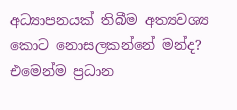අධ්‍යාපනයක් තිබීම අත්‍යවශ්‍ය කොට නොසලකන්නේ මන්ද? එමෙන්ම ප්‍රධාන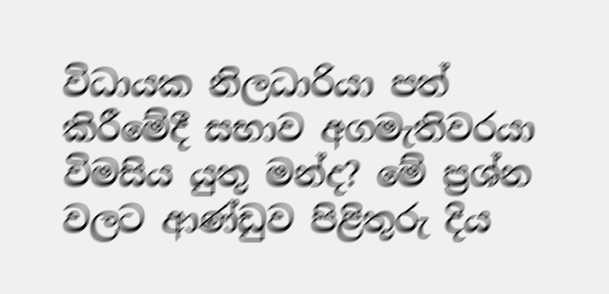විධායක නිලධාරියා පත් කිරීමේදී සභාව අගමැතිවරයා විමසිය යුතු මන්ද? මේ ප්‍රශ්න වලට ආණ්ඩුව පිළිතුරු දිය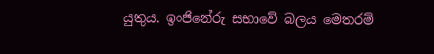යුතුය. ඉංජිනේරු සභාවේ බලය මෙතරම්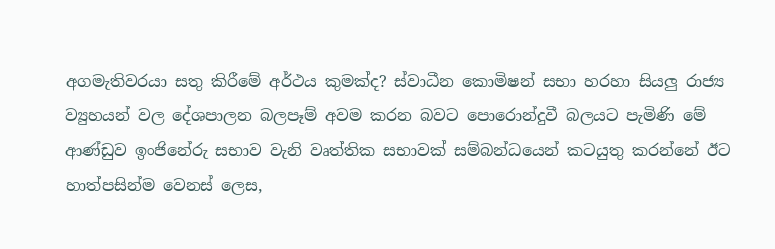අගමැතිවරයා සතු කිරීමේ අර්ථය කුමක්ද? ස්වාධීන කොමිෂන් සභා හරහා සියලු රාජ්‍ය ව්‍යුහයන් වල දේශපාලන බලපෑම් අවම කරන බවට පොරොන්දුවී බලයට පැමිණි මේ ආණ්ඩුව ඉංජිනේරු සභාව වැනි වෘත්තික සභාවක් සම්බන්ධයෙන් කටයුතු කරන්නේ ඊට හාත්පසින්ම වෙනස් ලෙස,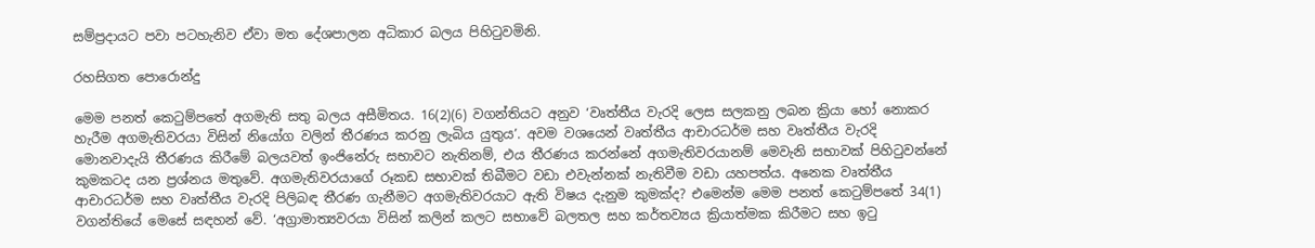සම්ප්‍රදායට පවා පටහැනිව ඒවා මත දේශපාලන අධිකාර බලය පිහිටුවමිනි.

රහසිගත පොරොන්දු

මෙම පනත් කෙටුම්පතේ අගමැති සතු බලය අසීමිතය. 16(2)(6) වගන්තියට අනුව ‘වෘත්තීය වැරදි ලෙස සලකනු ලබන ක්‍රියා හෝ නොකර හැරීම අගමැතිවරයා විසින් නියෝග වලින් තීරණය කරනු ලැබිය යුතුය’. අවම වශයෙන් වෘත්තීය ආචාරධර්ම සහ වෘත්තීය වැරදි මොනවාදැයි තීරණය කිරීමේ බලයවත් ඉංජිනේරු සභාවට නැතිනම්, එය තීරණය කරන්නේ අගමැතිවරයානම් මෙවැනි සභාවක් පිහිටුවන්නේ කුමකටද යන ප්‍රශ්නය මතුවේ. අගමැතිවරයාගේ රූකඩ සභාවක් තිබීමට වඩා එවැන්නක් නැතිවීම වඩා යහපත්ය. අනෙක වෘත්තීය ආචාරධර්ම සහ වෘත්තීය වැරදි පිලිබඳ තීරණ ගැනීමට අගමැතිවරයාට ඇති විෂය දැනුම කුමක්ද? එමෙන්ම මෙම පනත් කෙටුම්පතේ 34(1) වගන්තියේ මෙසේ සඳහන් වේ. ‘අග්‍රාමාත්‍යවරයා විසින් කලින් කලට සභාවේ බලතල සහ කර්තව්‍යය ක්‍රියාත්මක කිරීමට සහ ඉටු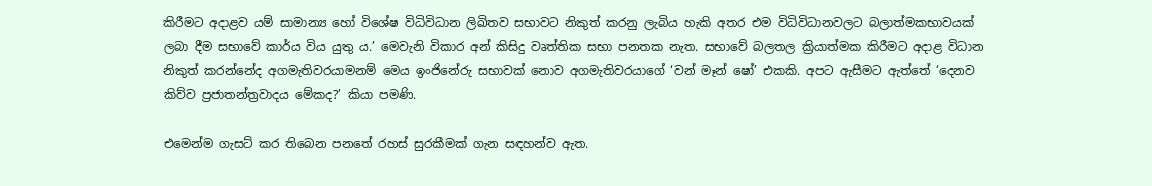කිරීමට අදාළව යම් සාමාන්‍ය හෝ විශේෂ විධිවිධාන ලිඛිතව සභාවට නිකුත් කරනු ලැබිය හැකි අතර එම විධිවිධානවලට බලාත්මකභාවයක් ලබා දීම සභාවේ කාර්ය විය යුතු ය.’ මෙවැනි විකාර අන් කිසිදු වෘත්තික සභා පනතක නැත. සභාවේ බලතල ක්‍රියාත්මක කිරීමට අදාළ විධාන නිකුත් කරන්නේද අගමැතිවරයාමනම් මෙය ඉංජිනේරු සභාවක් නොව අගමැතිවරයාගේ ‘වන් මෑන් ෂෝ’ එකකි. අපට ඇසීමට ඇත්තේ ‘දෙනව කිව්ව ප්‍රජාතන්ත්‍රවාදය මේකද?’ කියා පමණි.

එමෙන්ම ගැසට් කර තිබෙන පනතේ රහස් සුරකීමක් ගැන සඳහන්ව ඇත.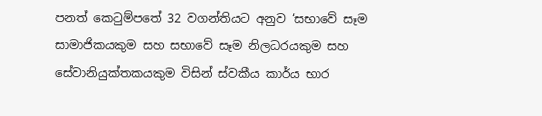පනත් කෙටුම්පතේ 32 වගන්තියට අනුව ‘සභාවේ සෑම සාමාජිකයකුම සහ සභාවේ සෑම නිලධරයකුම සහ සේවානියුක්තකයකුම විසින් ස්වකීය කාර්ය භාර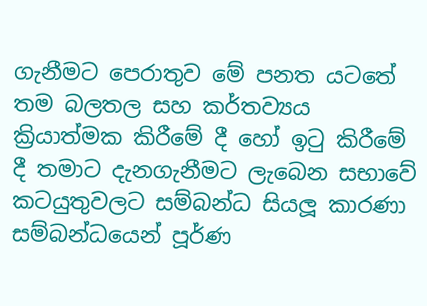ගැනීමට පෙරාතුව මේ පනත යටතේ තම බලතල සහ කර්තව්‍යය ක්‍රියාත්මක කිරීමේ දී හෝ ඉටු කිරීමේ දී තමාට දැනගැනීමට ලැබෙන සභාවේ කටයුතුවලට සම්බන්ධ සියලූ කාරණා සම්බන්ධයෙන් පූර්ණ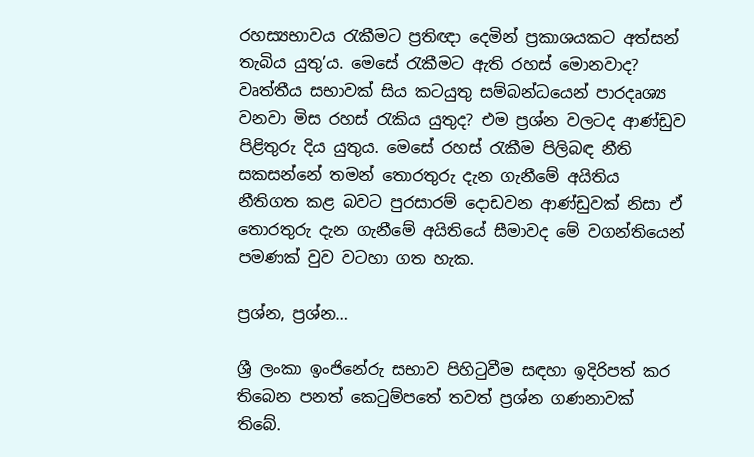රහස්‍යභාවය රැකීමට ප්‍රතිඥා දෙමින් ප්‍රකාශයකට අත්සන් තැබිය යුතු’ය. මෙසේ රැකීමට ඇති රහස් මොනවාද? වෘත්තීය සභාවක් සිය කටයුතු සම්බන්ධයෙන් පාරදෘශ්‍ය වනවා මිස රහස් රැකිය යුතුද? එම ප්‍රශ්න වලටද ආණ්ඩුව පිළිතුරු දිය යුතුය. මෙසේ රහස් රැකීම පිලිබඳ නීති සකසන්නේ තමන් තොරතුරු දැන ගැනීමේ අයිතිය නීතිගත කළ බවට පුරසාරම් දොඩවන ආණ්ඩුවක් නිසා ඒ තොරතුරු දැන ගැනීමේ අයිතියේ සීමාවද මේ වගන්තියෙන් පමණක් වුව වටහා ගත හැක.

ප්‍රශ්න, ප්‍රශ්න…

ශ්‍රී ලංකා ඉංජිනේරු සභාව පිහිටුවීම සඳහා ඉදිරිපත් කර තිබෙන පනත් කෙටුම්පතේ තවත් ප්‍රශ්න ගණනාවක් තිබේ.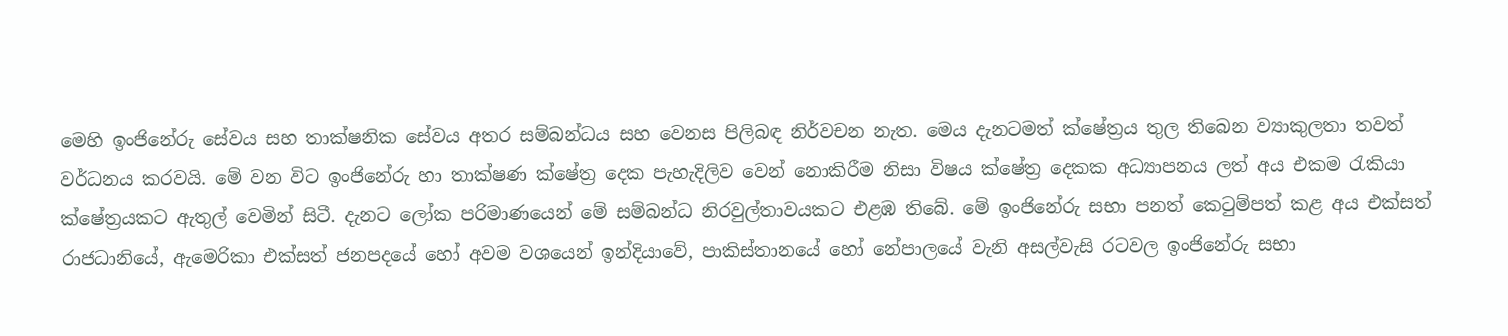මෙහි ඉංජිනේරු සේවය සහ තාක්ෂනික සේවය අතර සම්බන්ධය සහ වෙනස පිලිබඳ නිර්වචන නැත. මෙය දැනටමත් ක්ෂේත්‍රය තුල තිබෙන ව්‍යාකුලතා තවත් වර්ධනය කරවයි. මේ වන විට ඉංජිනේරු හා තාක්ෂණ ක්ෂේත්‍ර දෙක පැහැදිලිව වෙන් නොකිරීම නිසා විෂය ක්ෂේත්‍ර දෙකක අධ්‍යාපනය ලත් අය එකම රැකියා ක්ෂේත්‍රයකට ඇතුල් වෙමින් සිටී. දැනට ලෝක පරිමාණයෙන් මේ සම්බන්ධ නිරවුල්තාවයකට එළඹ තිබේ. මේ ඉංජිනේරු සභා පනත් කෙටුම්පත් කළ අය එක්සත් රාජධානියේ, ඇමෙරිකා එක්සත් ජනපදයේ හෝ අවම වශයෙන් ඉන්දියාවේ, පාකිස්තානයේ හෝ නේපාලයේ වැනි අසල්වැසි රටවල ඉංජිනේරු සභා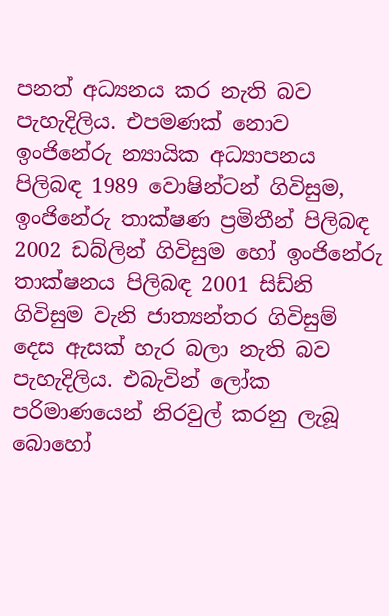පනත් අධ්‍යනය කර නැති බව පැහැදිලිය. එපමණක් නොව ඉංජිනේරු න්‍යායික අධ්‍යාපනය පිලිබඳ 1989 වොෂින්ටන් ගිවිසුම, ඉංජිනේරු තාක්ෂණ ප්‍රමිතීන් පිලිබඳ 2002 ඩබ්ලින් ගිවිසුම හෝ ඉංජිනේරු තාක්ෂනය පිලිබඳ 2001 සිඩ්නි ගිවිසුම වැනි ජාත්‍යන්තර ගිවිසුම් දෙස ඇසක් හැර බලා නැති බව පැහැදිලිය. එබැවින් ලෝක පරිමාණයෙන් නිරවුල් කරනු ලැබූ බොහෝ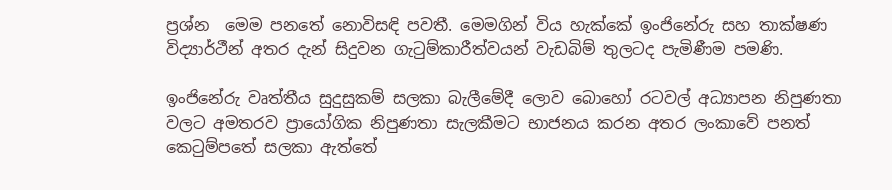ප්‍රශ්න  මෙම පනතේ නොවිසඳි පවතී. මෙමගින් විය හැක්කේ ඉංජිනේරු සහ තාක්ෂණ විද්‍යාර්ථීන් අතර දැන් සිදුවන ගැටුම්කාරීත්වයන් වැඩබිම් තුලටද පැමිණීම පමණි.

ඉංජිනේරු වෘත්තීය සුදුසුකම් සලකා බැලීමේදී ලොව බොහෝ රටවල් අධ්‍යාපන නිපුණතා වලට අමතරව ප්‍රායෝගික නිපුණතා සැලකීමට භාජනය කරන අතර ලංකාවේ පනත් කෙටුම්පතේ සලකා ඇත්තේ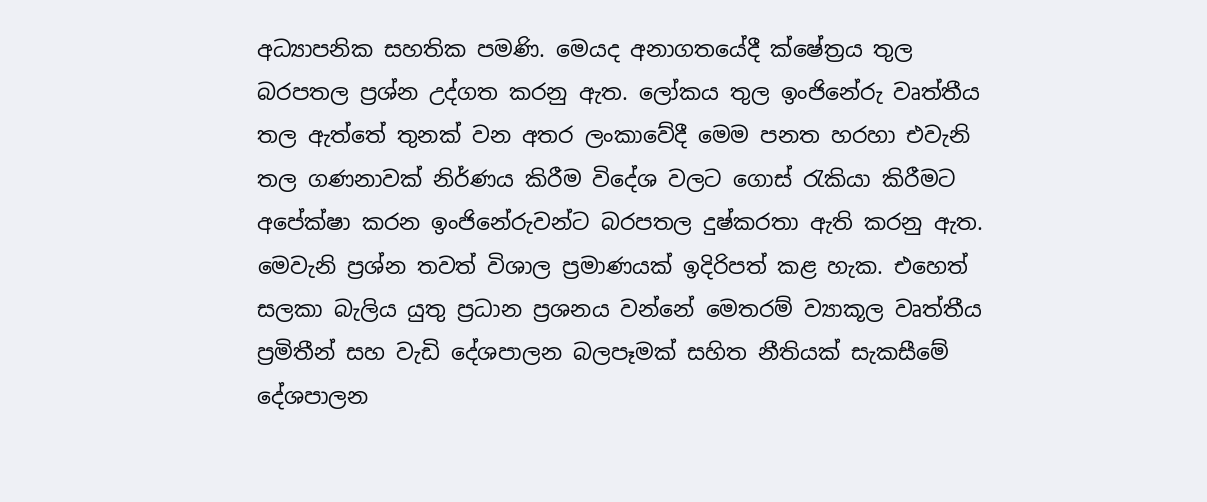අධ්‍යාපනික සහතික පමණි. මෙයද අනාගතයේදී ක්ෂේත්‍රය තුල බරපතල ප්‍රශ්න උද්ගත කරනු ඇත. ලෝකය තුල ඉංජිනේරු වෘත්තීය තල ඇත්තේ තුනක් වන අතර ලංකාවේදී මෙම පනත හරහා එවැනි තල ගණනාවක් නිර්ණය කිරීම විදේශ වලට ගොස් රැකියා කිරීමට අපේක්ෂා කරන ඉංජිනේරුවන්ට බරපතල දුෂ්කරතා ඇති කරනු ඇත. මෙවැනි ප්‍රශ්න තවත් විශාල ප්‍රමාණයක් ඉදිරිපත් කළ හැක. එහෙත් සලකා බැලිය යුතු ප්‍රධාන ප්‍රශනය වන්නේ මෙතරම් ව්‍යාකූල වෘත්තීය ප්‍රමිතීන් සහ වැඩි දේශපාලන බලපෑමක් සහිත නීතියක් සැකසීමේ දේශපාලන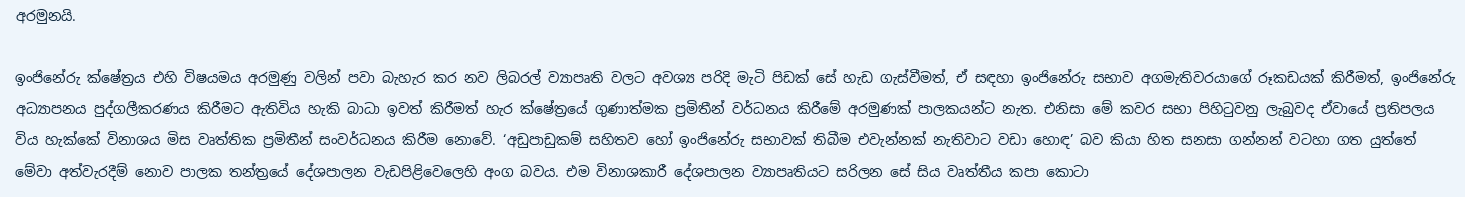අරමුනයි.

ඉංජිනේරු ක්ෂේත්‍රය එහි විෂයමය අරමුණු වලින් පවා බැහැර කර නව ලිබරල් ව්‍යාපෘති වලට අවශ්‍ය පරිදි මැටි පිඩක් සේ හැඩ ගැස්වීමත්, ඒ සඳහා ඉංජිනේරු සභාව අගමැතිවරයාගේ රූකඩයක් කිරීමත්, ඉංජිනේරු අධ්‍යාපනය පුද්ගලීකරණය කිරීමට ඇතිවිය හැකි බාධා ඉවත් කිරීමත් හැර ක්ෂේත්‍රයේ ගුණාත්මක ප්‍රමිතීන් වර්ධනය කිරීමේ අරමුණක් පාලකයන්ට නැත. එනිසා මේ කවර සභා පිහිටුවනු ලැබුවද ඒවායේ ප්‍රතිපලය විය හැක්කේ විනාශය මිස වෘත්තික ප්‍රමිතීන් සංවර්ධනය කිරීම නොවේ. ‘අඩුපාඩුකම් සහිතව හෝ ඉංජිනේරු සභාවක් තිබීම එවැන්නක් නැතිවාට වඩා හොඳ’ බව කියා හිත සනසා ගන්නන් වටහා ගත යුත්තේ මේවා අත්වැරදීම් නොව පාලක තන්ත්‍රයේ දේශපාලන වැඩපිළිවෙලෙහි අංග බවය. එම විනාශකාරී දේශපාලන ව්‍යාපෘතියට සරිලන සේ සිය වෘත්තීය කපා කොටා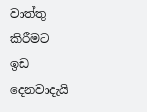වාත්තු කිරීමට ඉඩ දෙනවාදැයි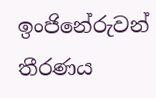ඉංජිනේරුවන් තීරණය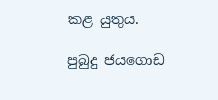කළ යුතුය.

පුබුදු ජයගොඩ